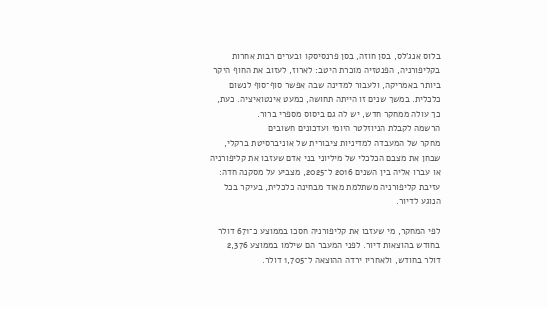בלוס אנג'לס, בסן חוזה, בסן פרנסיסקו ובערים רבות אחרות בקליפורניה, הפנטזיה מוכרת היטב: לארוז, לעזוב את החוף היקר ביותר באמריקה, ולעבור למדינה שבה אפשר סוף־סוף לנשום כלכלית. במשך שנים זו הייתה תחושה, כמעט אינטואיציה. כעת, כך עולה ממחקר חדש, יש לה גם ביסוס מספרי ברור.
הרשמה לקבלת הניוזלטר היומי ועדכונים חשובים
מחקר של המעבדה למדיניות ציבורית של אוניברסיטת ברקלי, שבחן את מצבם הכלכלי של מיליוני בני אדם שעזבו את קליפורניה או עברו אליה בין השנים 2016 ל־2025, מצביע על מסקנה חדה: עזיבת קליפורניה משתלמת מאוד מבחינה כלכלית, בעיקר בכל הנוגע לדיור.

לפי המחקר, מי שעזבו את קליפורניה חסכו בממוצע כ־671 דולר בחודש בהוצאות דיור. לפני המעבר הם שילמו בממוצע 2,376 דולר בחודש, ולאחריו ירדה ההוצאה ל־1,705 דולר.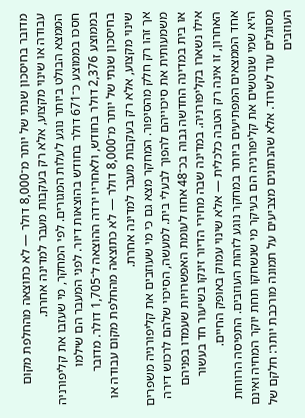מדובר בחיסכון שנתי של יותר מ־8,000 דולר — לא כתוצאה מהחלפת מקום עבודה או שינוי מקצוע, אלא רק בעקבות מעבר למדינה אחרת.
הממצא הבולט ביותר נוגע לעלות המגורים. לפי המחקר, מי שעזבו את קליפורניה חסכו בממוצע כ־671 דולר בחודש בהוצאות דיור. לפני המעבר הם שילמו בממוצע 2,376 דולר בחודש, ולאחריו ירדה ההוצאה ל־1,705 דולר. מדובר בחיסכון שנתי של יותר מ־8,000 דולר — לא כתוצאה מהחלפת מקום עבודה או שינוי מקצוע, אלא רק בעקבות מעבר למדינה אחרת.
אך זהו רק חלק מהסיפור. המחקר מצא גם כי מי שעוזבים את קליפורניה משפרים משמעותית את סיכוייהם להפוך לבעלי בית. למעשה, הסיכוי שלהם לרכוש דירה או בית במדינה החדשה גבוה בכ־48 אחוז לעומת האפשרויות שעמדו בפניהם אילו נשארו בקליפורניה. במדינה שבה מחירי הדיור זינקו בשיעור חד בעשור האחרון, זו אינה רק הטבה כלכלית — אלא שינוי עמוק באופק החיים.
אחד הממצאים המפתיעים ביותר במחקר נוגע לזהות העוזבים. התפיסה הרווחת היא שמי שנוטשים את קליפורניה הם בעיקר מי שנשחקו תחת יוקר המחיה ואינם מסוגלים עוד לשרוד. אלא שהנתונים מצביעים על תמונה מורכבת יותר: חלקם של העוזבים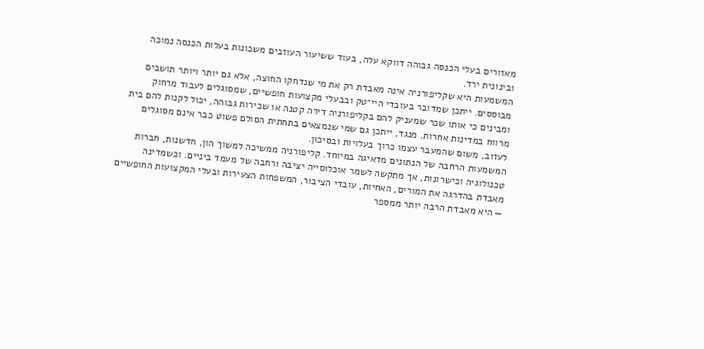מאזורים בעלי הכנסה גבוהה דווקא עלה, בעוד ששיעור העוזבים משכונות בעלות הכנסה נמוכה ובינונית ירד.
המשמעות היא שקליפורניה אינה מאבדת רק את מי שנדחקו החוצה, אלא גם יותר ויותר תושבים מבוססים. ייתכן שמדובר בעובדי היי־טק ובבעלי מקצועות חופשיים, שמסוגלים לעבוד מרחוק ומבינים כי אותו שכר שמעניק להם בקליפורניה דירה קטנה או שכירות גבוהה, יכול לקנות להם בית מרווח במדינות אחרות. מנגד, ייתכן גם שמי שנמצאים בתחתית הסולם פשוט כבר אינם מסוגלים לעזוב, משום שהמעבר עצמו כרוך בעלויות ובסיכון.
המשמעות הרחבה של הנתונים מדאיגה במיוחד. קליפורניה ממשיכה למשוך הון, חדשנות, חברות טכנולוגיה וכישרונות, אך מתקשה לשמר אוכלוסייה יציבה ורחבה של מעמד ביניים. וכשמדינה מאבדת בהדרגה את המורים, האחיות, עובדי הציבור, המשפחות הצעירות ובעלי המקצועות החופשיים — היא מאבדת הרבה יותר ממספר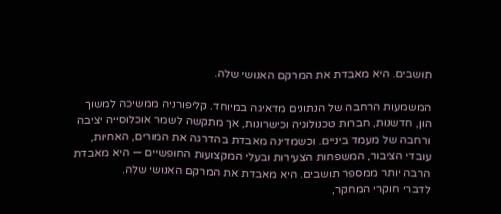תושבים. היא מאבדת את המרקם האנושי שלה.

המשמעות הרחבה של הנתונים מדאיגה במיוחד. קליפורניה ממשיכה למשוך הון, חדשנות, חברות טכנולוגיה וכישרונות, אך מתקשה לשמר אוכלוסייה יציבה ורחבה של מעמד ביניים. וכשמדינה מאבדת בהדרגה את המורים, האחיות, עובדי הציבור, המשפחות הצעירות ובעלי המקצועות החופשיים — היא מאבדת הרבה יותר ממספר תושבים. היא מאבדת את המרקם האנושי שלה.
לדברי חוקרי המחקר,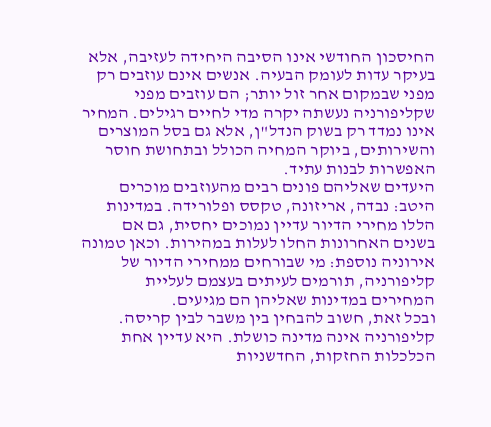החיסכון החודשי אינו הסיבה היחידה לעזיבה, אלא בעיקר עדות לעומק הבעיה. אנשים אינם עוזבים רק מפני שבמקום אחר זול יותר; הם עוזבים מפני שקליפורניה נעשתה יקרה מדי לחיים רגילים. המחיר אינו נמדד רק בשוק הנדל"ן, אלא גם בסל המוצרים והשירותים, ביוקר המחיה הכולל ובתחושת חוסר האפשרות לבנות עתיד.
היעדים שאליהם פונים רבים מהעוזבים מוכרים היטב: נבדה, אריזונה, טקסס ופלורידה. במדינות הללו מחירי הדיור עדיין נמוכים יחסית, גם אם בשנים האחרונות החלו לעלות במהירות. וכאן טמונה אירוניה נוספת: מי שבורחים ממחירי הדיור של קליפורניה, תורמים לעיתים בעצמם לעליית המחירים במדינות שאליהן הם מגיעים.
ובכל זאת, חשוב להבחין בין משבר לבין קריסה. קליפורניה אינה מדינה כושלת. היא עדיין אחת הכלכלות החזקות, החדשניות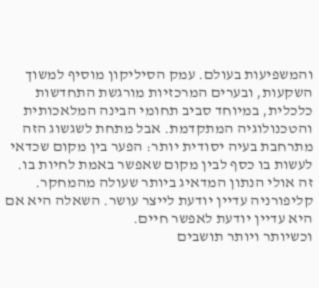והמשפיעות בעולם. עמק הסיליקון מוסיף למשוך השקעות, ובערים המרכזיות מורגשת התחדשות כלכלית, במיוחד סביב תחומי הבינה המלאכותית והטכנולוגיה המתקדמת. אבל מתחת לשגשוג הזה מתרחבת בעיה יסודית יותר: הפער בין מקום שכדאי לעשות בו כסף לבין מקום שאפשר באמת לחיות בו.
זה אולי הנתון המדאיג ביותר שעולה מהמחקר. קליפורניה עדיין יודעת לייצר עושר. השאלה היא אם היא עדיין יודעת לאפשר חיים.
וכשיותר ויותר תושבים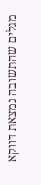מגלים שהתשובה נמצאת דווקא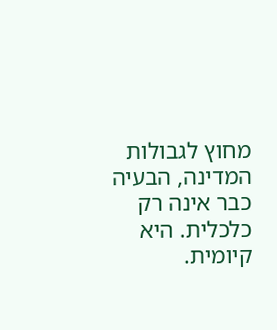מחוץ לגבולות המדינה, הבעיה כבר אינה רק כלכלית. היא קיומית.